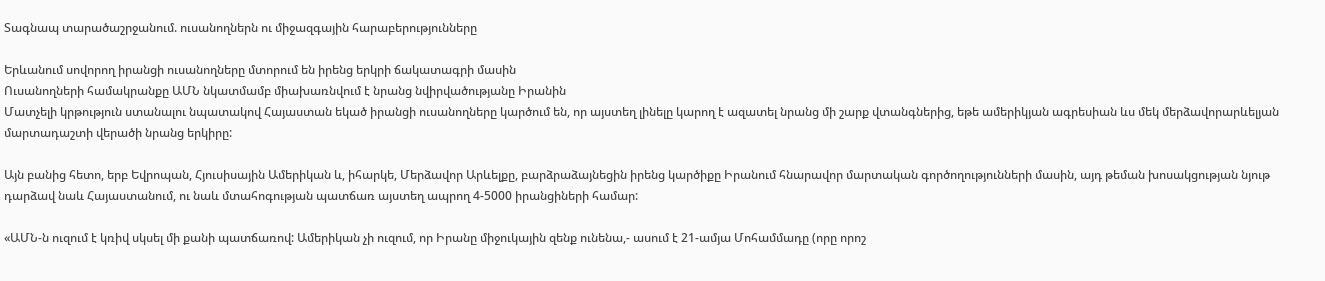Տագնապ տարածաշրջանում. ուսանողներն ու միջազգային հարաբերությունները

Երևանում սովորող իրանցի ուսանողները մտորում են իրենց երկրի ճակատագրի մասին
Ուսանողների համակրանքը ԱՄՆ նկատմամբ միախառնվում է նրանց նվիրվածությանը Իրանին
Մատչելի կրթություն ստանալու նպատակով Հայաստան եկած իրանցի ուսանողները կարծում են, որ այստեղ լինելը կարող է ազատել նրանց մի շարք վտանգներից, եթե ամերիկյան ագրեսիան ևս մեկ մերձավորարևելյան մարտադաշտի վերածի նրանց երկիրը:

Այն բանից հետո, երբ Եվրոպան, Հյուսիսային Ամերիկան և, իհարկե, Մերձավոր Արևելքը, բարձրաձայնեցին իրենց կարծիքը Իրանում հնարավոր մարտական գործողությունների մասին, այդ թեման խոսակցության նյութ դարձավ նաև Հայաստանում, ու նաև մտահոգության պատճառ այստեղ ապրող 4-5000 իրանցիների համար:

«ԱՄՆ-ն ուզում է կռիվ սկսել մի քանի պատճառով: Ամերիկան չի ուզում, որ Իրանը միջուկային զենք ունենա,- ասում է 21-ամյա Մոհամմադը (որը որոշ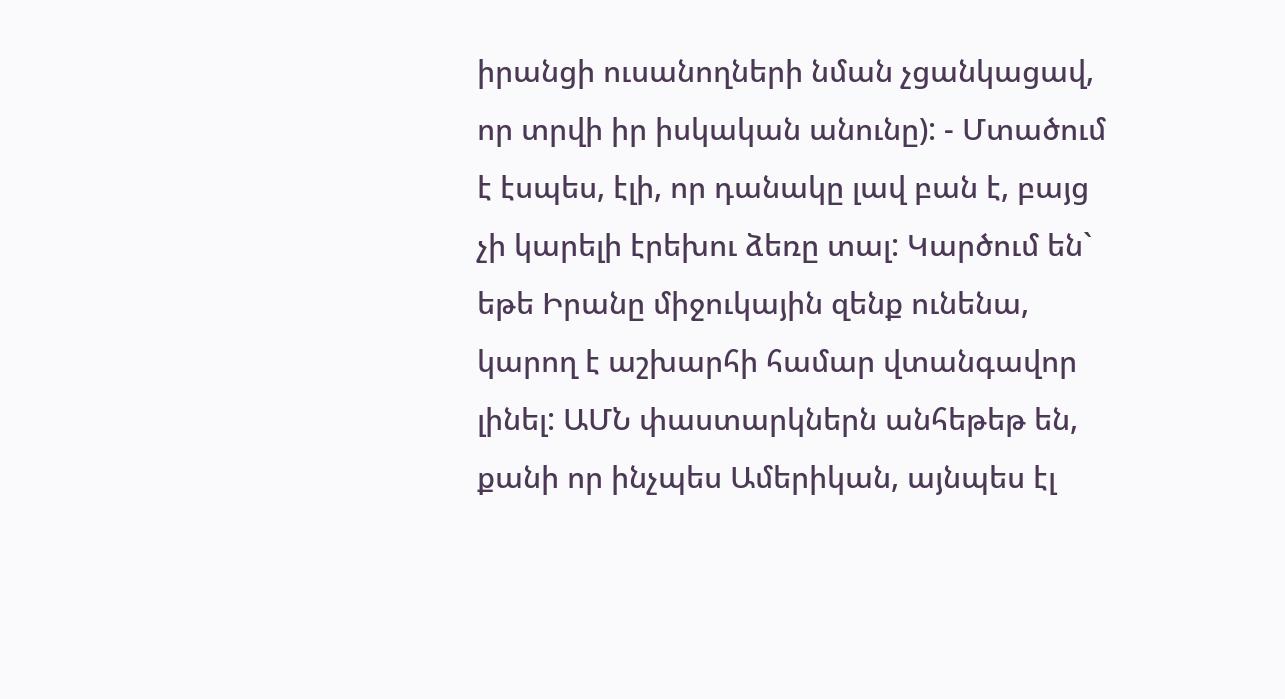իրանցի ուսանողների նման չցանկացավ, որ տրվի իր իսկական անունը): - Մտածում է էսպես, էլի, որ դանակը լավ բան է, բայց չի կարելի էրեխու ձեռը տալ: Կարծում են` եթե Իրանը միջուկային զենք ունենա, կարող է աշխարհի համար վտանգավոր լինել: ԱՄՆ փաստարկներն անհեթեթ են, քանի որ ինչպես Ամերիկան, այնպես էլ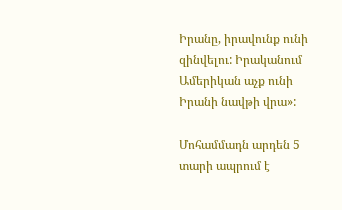Իրանը, իրավունք ունի զինվելու: Իրականում Ամերիկան աչք ունի Իրանի նավթի վրա»:

Մոհամմադն արդեն 5 տարի ապրում է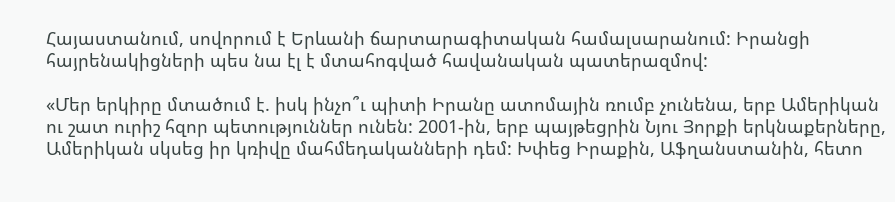Հայաստանում, սովորում է Երևանի ճարտարագիտական համալսարանում: Իրանցի հայրենակիցների պես նա էլ է մտահոգված հավանական պատերազմով:

«Մեր երկիրը մտածում է. իսկ ինչո՞ւ պիտի Իրանը ատոմային ռումբ չունենա, երբ Ամերիկան ու շատ ուրիշ հզոր պետություններ ունեն: 2001-ին, երբ պայթեցրին Նյու Յորքի երկնաքերները, Ամերիկան սկսեց իր կռիվը մահմեդականների դեմ: Խփեց Իրաքին, Աֆղանստանին, հետո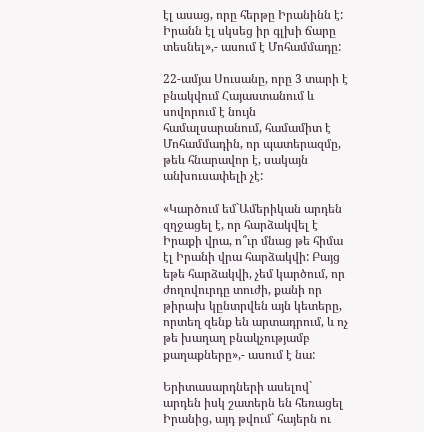էլ ասաց, որը հերթը Իրանինն է: Իրանն էլ սկսեց իր գլխի ճարը տեսնել»,- ասում է Մոհամմադը:

22-ամյա Սուսանը, որը 3 տարի է բնակվում Հայաստանում և սովորում է նույն համալսարանում, համամիտ է Մոհամմադին, որ պատերազմը, թեև հնարավոր է, սակայն անխուսափելի չէ:

«Կարծում եմ`Ամերիկան արդեն զղջացել է, որ հարձակվել է Իրաքի վրա, ո՞ւր մնաց թե հիմա էլ Իրանի վրա հարձակվի: Բայց եթե հարձակվի, չեմ կարծում, որ ժողովուրդը տուժի, քանի որ թիրախ կընտրվեն այն կետերը, որտեղ զենք են արտադրում, և ոչ թե խաղաղ բնակչությամբ քաղաքները»,- ասում է նա:

Երիտասարդների ասելով` արդեն իսկ շատերն են հեռացել Իրանից, այդ թվում` հայերն ու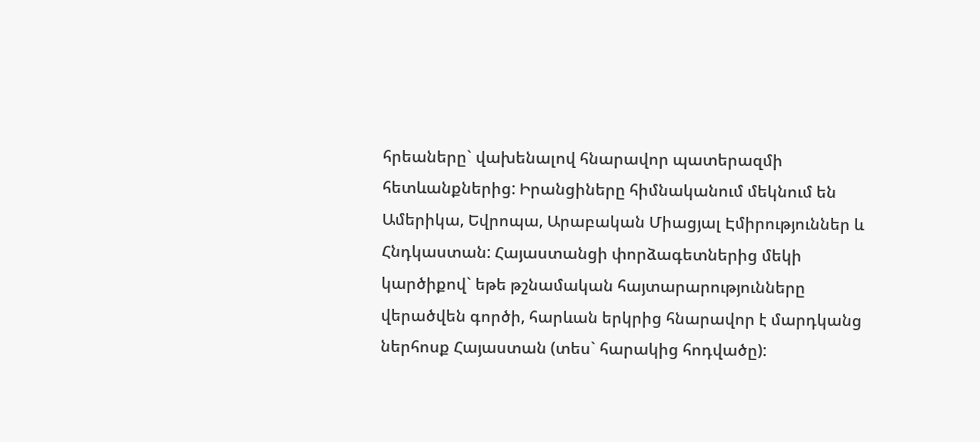հրեաները` վախենալով հնարավոր պատերազմի հետևանքներից: Իրանցիները հիմնականում մեկնում են Ամերիկա, Եվրոպա, Արաբական Միացյալ Էմիրություններ և Հնդկաստան: Հայաստանցի փորձագետներից մեկի կարծիքով` եթե թշնամական հայտարարությունները վերածվեն գործի, հարևան երկրից հնարավոր է մարդկանց ներհոսք Հայաստան (տես` հարակից հոդվածը):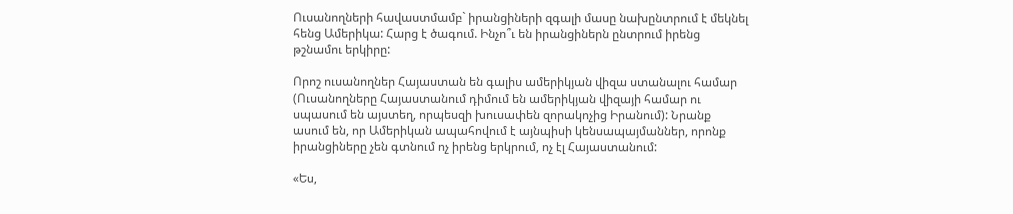Ուսանողների հավաստմամբ` իրանցիների զգալի մասը նախընտրում է մեկնել հենց Ամերիկա: Հարց է ծագում. Ինչո՞ւ են իրանցիներն ընտրում իրենց թշնամու երկիրը:

Որոշ ուսանողներ Հայաստան են գալիս ամերիկյան վիզա ստանալու համար (Ուսանողները Հայաստանում դիմում են ամերիկյան վիզայի համար ու սպասում են այստեղ, որպեսզի խուսափեն զորակոչից Իրանում): Նրանք ասում են, որ Ամերիկան ապահովում է այնպիսի կենսապայմաններ, որոնք իրանցիները չեն գտնում ոչ իրենց երկրում, ոչ էլ Հայաստանում:

«Ես,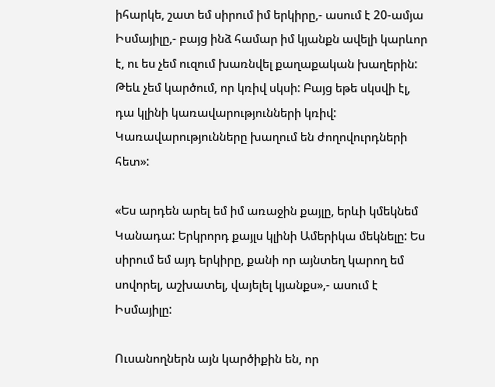իհարկե, շատ եմ սիրում իմ երկիրը,- ասում է 20-ամյա Իսմայիլը,- բայց ինձ համար իմ կյանքն ավելի կարևոր է, ու ես չեմ ուզում խառնվել քաղաքական խաղերին: Թեև չեմ կարծում, որ կռիվ սկսի: Բայց եթե սկսվի էլ, դա կլինի կառավարությունների կռիվ: Կառավարությունները խաղում են ժողովուրդների հետ»:

«Ես արդեն արել եմ իմ առաջին քայլը, երևի կմեկնեմ Կանադա: Երկրորդ քայլս կլինի Ամերիկա մեկնելը: Ես սիրում եմ այդ երկիրը, քանի որ այնտեղ կարող եմ սովորել, աշխատել, վայելել կյանքս»,- ասում է Իսմայիլը:

Ուսանողներն այն կարծիքին են, որ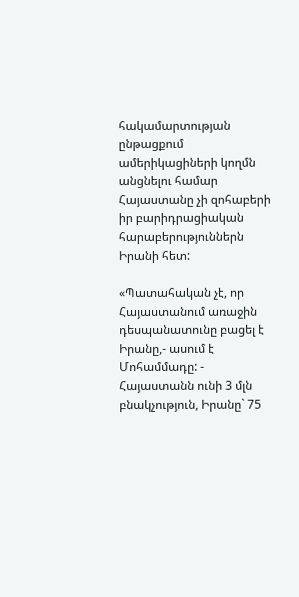հակամարտության ընթացքում ամերիկացիների կողմն անցնելու համար Հայաստանը չի զոհաբերի իր բարիդրացիական հարաբերություններն Իրանի հետ:

«Պատահական չէ, որ Հայաստանում առաջին դեսպանատունը բացել է Իրանը,- ասում է Մոհամմադը: - Հայաստանն ունի 3 մլն բնակչություն, Իրանը` 75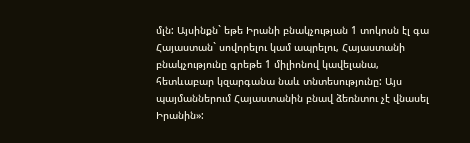մլն: Այսինքն` եթե Իրանի բնակչության 1 տոկոսն էլ գա Հայաստան` սովորելու կամ ապրելու, Հայաստանի բնակչությունը գրեթե 1 միլիոնով կավելանա, հետևաբար կզարգանա նաև տնտեսությունը: Այս պայմաններում Հայաստանին բնավ ձեռնտու չէ վնասել Իրանին»: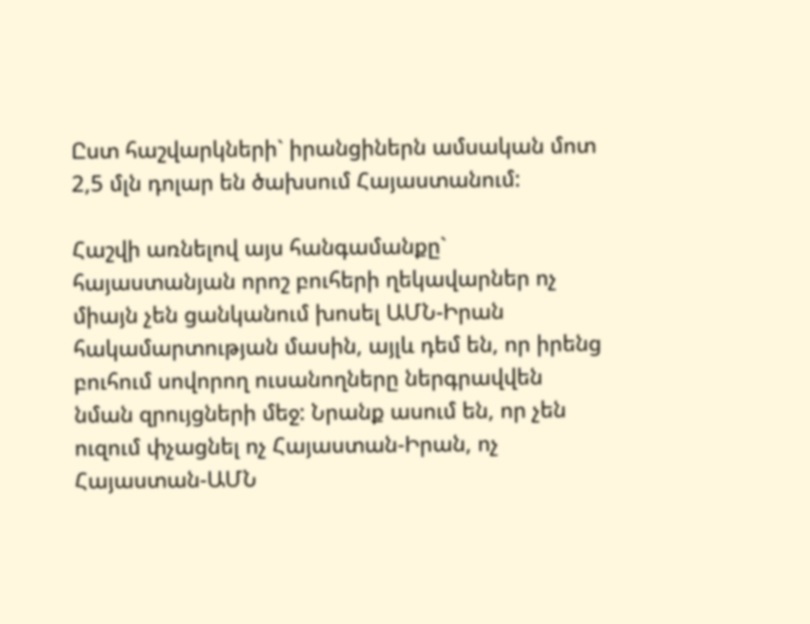Ըստ հաշվարկների` իրանցիներն ամսական մոտ 2,5 մլն դոլար են ծախսում Հայաստանում:

Հաշվի առնելով այս հանգամանքը` հայաստանյան որոշ բուհերի ղեկավարներ ոչ միայն չեն ցանկանում խոսել ԱՄՆ-Իրան հակամարտության մասին, այլև դեմ են, որ իրենց բուհում սովորող ուսանողները ներգրավվեն նման զրույցների մեջ: Նրանք ասում են, որ չեն ուզում փչացնել ոչ Հայաստան-Իրան, ոչ Հայաստան-ԱՄՆ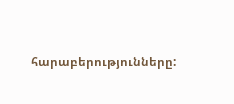հարաբերությունները: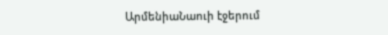ԱրմենիաՆաուի էջերում